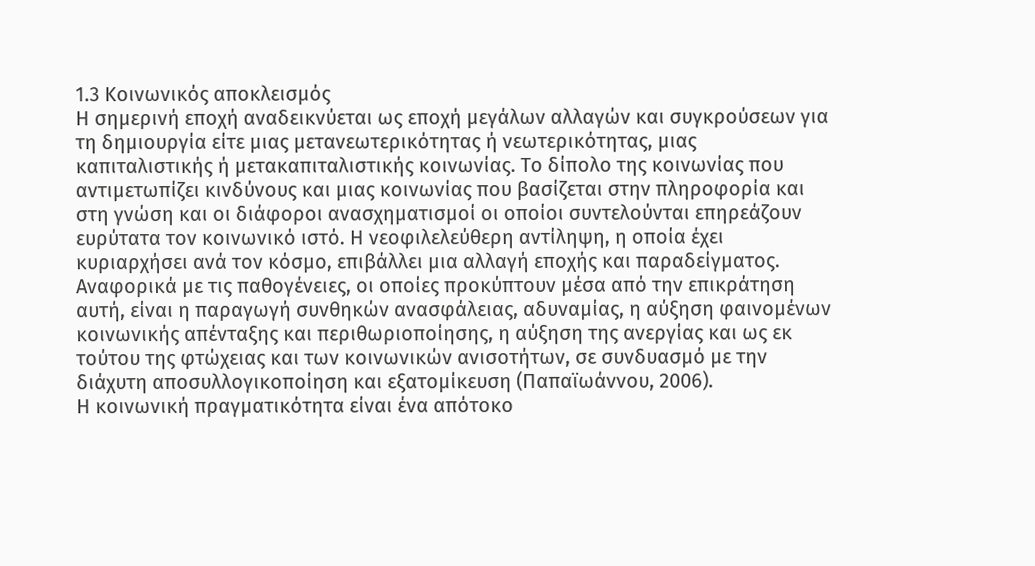1.3 Κοινωνικός αποκλεισμός
Η σημερινή εποχή αναδεικνύεται ως εποχή μεγάλων αλλαγών και συγκρούσεων για τη δημιουργία είτε μιας μετανεωτερικότητας ή νεωτερικότητας, μιας καπιταλιστικής ή μετακαπιταλιστικής κοινωνίας. Το δίπολο της κοινωνίας που αντιμετωπίζει κινδύνους και μιας κοινωνίας που βασίζεται στην πληροφορία και στη γνώση και οι διάφοροι ανασχηματισμοί οι οποίοι συντελούνται επηρεάζουν ευρύτατα τον κοινωνικό ιστό. Η νεοφιλελεύθερη αντίληψη, η οποία έχει κυριαρχήσει ανά τον κόσμο, επιβάλλει μια αλλαγή εποχής και παραδείγματος. Αναφορικά με τις παθογένειες, οι οποίες προκύπτουν μέσα από την επικράτηση αυτή, είναι η παραγωγή συνθηκών ανασφάλειας, αδυναμίας, η αύξηση φαινομένων κοινωνικής απένταξης και περιθωριοποίησης, η αύξηση της ανεργίας και ως εκ τούτου της φτώχειας και των κοινωνικών ανισοτήτων, σε συνδυασμό με την διάχυτη αποσυλλογικοποίηση και εξατομίκευση (Παπαϊωάννου, 2006).
Η κοινωνική πραγματικότητα είναι ένα απότοκο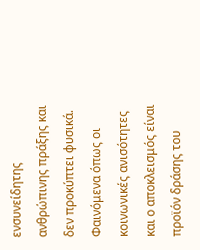ενσυνείδητης ανθρώπινης πράξης και δεν προκύπτει φυσικά. Φαινόμενα όπως οι κοινωνικές ανισότητες και ο αποκλεισμός είναι προϊόν δράσης του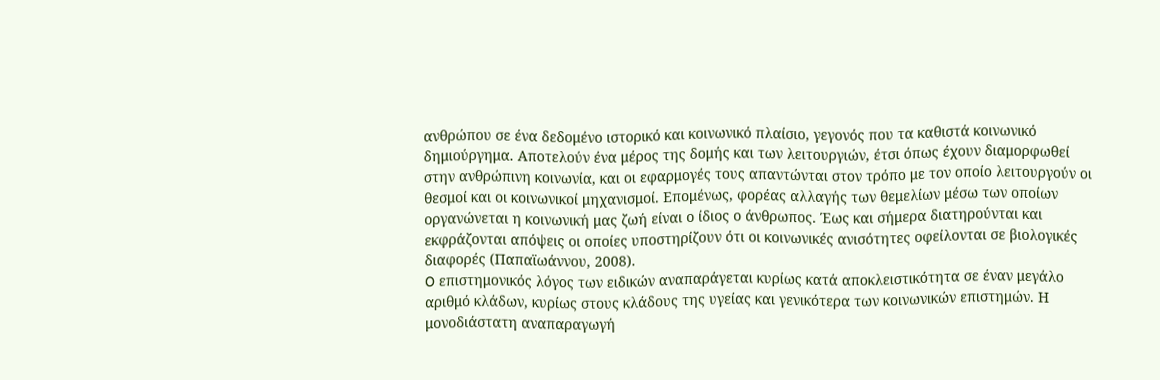ανθρώπου σε ένα δεδομένο ιστορικό και κοινωνικό πλαίσιο, γεγονός που τα καθιστά κοινωνικό δημιούργημα. Αποτελούν ένα μέρος της δομής και των λειτουργιών, έτσι όπως έχουν διαμορφωθεί στην ανθρώπινη κοινωνία, και οι εφαρμογές τους απαντώνται στον τρόπο με τον οποίο λειτουργούν οι θεσμοί και οι κοινωνικοί μηχανισμοί. Επομένως, φορέας αλλαγής των θεμελίων μέσω των οποίων οργανώνεται η κοινωνική μας ζωή είναι ο ίδιος ο άνθρωπος. Έως και σήμερα διατηρούνται και εκφράζονται απόψεις οι οποίες υποστηρίζουν ότι οι κοινωνικές ανισότητες οφείλονται σε βιολογικές διαφορές (Παπαϊωάννου, 2008).
O επιστημονικός λόγος των ειδικών αναπαράγεται κυρίως κατά αποκλειστικότητα σε έναν μεγάλο αριθμό κλάδων, κυρίως στους κλάδους της υγείας και γενικότερα των κοινωνικών επιστημών. Η μονοδιάστατη αναπαραγωγή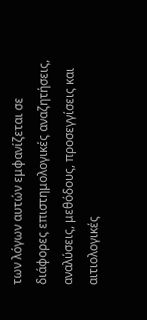των λόγων αυτών εμφανίζεται σε διάφορες επιστημολογικές αναζητήσεις, αναλύσεις, μεθόδους, προσεγγίσεις και αιτιολογικές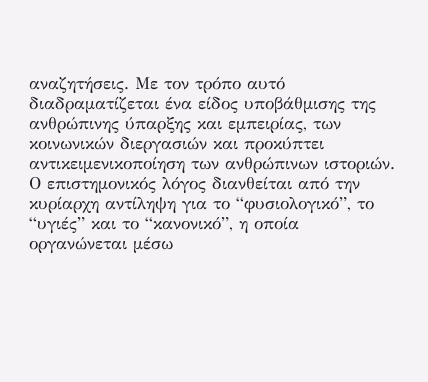αναζητήσεις. Με τον τρόπο αυτό διαδραματίζεται ένα είδος υποβάθμισης της ανθρώπινης ύπαρξης και εμπειρίας, των κοινωνικών διεργασιών και προκύπτει αντικειμενικοποίηση των ανθρώπινων ιστοριών. Ο επιστημονικός λόγος διανθείται από την κυρίαρχη αντίληψη για το “φυσιολογικό”, το “υγιές” και το “κανονικό”, η οποία οργανώνεται μέσω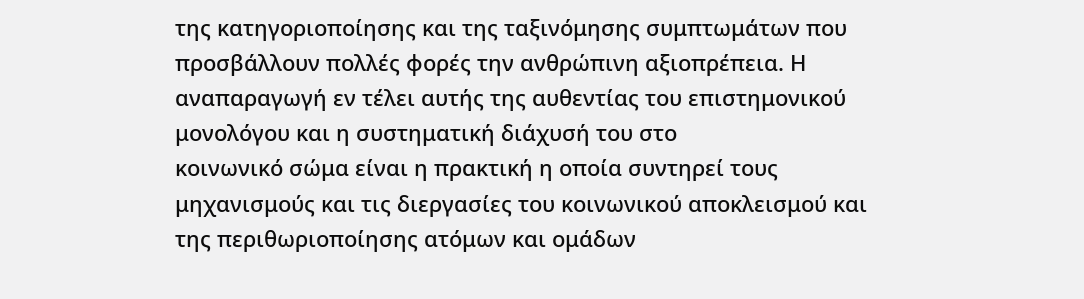της κατηγοριοποίησης και της ταξινόμησης συμπτωμάτων που προσβάλλουν πολλές φορές την ανθρώπινη αξιοπρέπεια. Η αναπαραγωγή εν τέλει αυτής της αυθεντίας του επιστημονικού μονολόγου και η συστηματική διάχυσή του στο
κοινωνικό σώμα είναι η πρακτική η οποία συντηρεί τους μηχανισμούς και τις διεργασίες του κοινωνικού αποκλεισμού και της περιθωριοποίησης ατόμων και ομάδων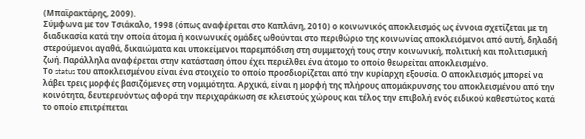(Μπαϊρακτάρης, 2009).
Σύμφωνα με τον Τσιάκαλο, 1998 (όπως αναφέρεται στο Καπλάνη, 2010) ο κοινωνικός αποκλεισμός ως έννοια σχετίζεται με τη διαδικασία κατά την οποία άτομα ή κοινωνικές ομάδες ωθούνται στο περιθώριο της κοινωνίας αποκλειόμενοι από αυτή, δηλαδή στερούμενοι αγαθά, δικαιώματα και υποκείμενοι παρεμπόδιση στη συμμετοχή τους στην κοινωνική, πολιτική και πολιτισμική ζωή. Παράλληλα αναφέρεται στην κατάσταση όπου έχει περιέλθει ένα άτομο το οποίο θεωρείται αποκλεισμένο.
Το status του αποκλεισμένου είναι ένα στοιχείο το οποίο προσδιορίζεται από την κυρίαρχη εξουσία. Ο αποκλεισμός μπορεί να λάβει τρεις μορφές βασιζόμενες στη νομιμότητα. Αρχικά, είναι η μορφή της πλήρους απομάκρυνσης του αποκλεισμένου από την κοινότητα, δευτερευόντως αφορά την περιχαράκωση σε κλειστούς χώρους και τέλος την επιβολή ενός ειδικού καθεστώτος κατά το οποίο επιτρέπεται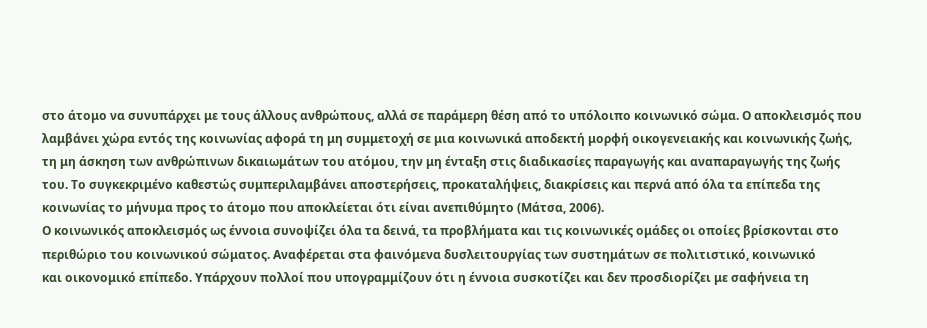στο άτομο να συνυπάρχει με τους άλλους ανθρώπους, αλλά σε παράμερη θέση από το υπόλοιπο κοινωνικό σώμα. Ο αποκλεισμός που λαμβάνει χώρα εντός της κοινωνίας αφορά τη μη συμμετοχή σε μια κοινωνικά αποδεκτή μορφή οικογενειακής και κοινωνικής ζωής, τη μη άσκηση των ανθρώπινων δικαιωμάτων του ατόμου, την μη ένταξη στις διαδικασίες παραγωγής και αναπαραγωγής της ζωής του. Το συγκεκριμένο καθεστώς συμπεριλαμβάνει αποστερήσεις, προκαταλήψεις, διακρίσεις και περνά από όλα τα επίπεδα της κοινωνίας το μήνυμα προς το άτομο που αποκλείεται ότι είναι ανεπιθύμητο (Μάτσα, 2006).
Ο κοινωνικός αποκλεισμός ως έννοια συνοψίζει όλα τα δεινά, τα προβλήματα και τις κοινωνικές ομάδες οι οποίες βρίσκονται στο περιθώριο του κοινωνικού σώματος. Αναφέρεται στα φαινόμενα δυσλειτουργίας των συστημάτων σε πολιτιστικό, κοινωνικό
και οικονομικό επίπεδο. Υπάρχουν πολλοί που υπογραμμίζουν ότι η έννοια συσκοτίζει και δεν προσδιορίζει με σαφήνεια τη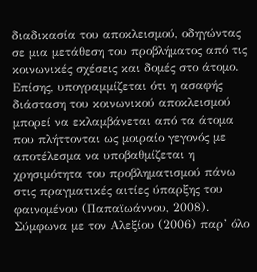διαδικασία του αποκλεισμού, οδηγώντας σε μια μετάθεση του προβλήματος από τις κοινωνικές σχέσεις και δομές στο άτομο. Επίσης, υπογραμμίζεται ότι η ασαφής διάσταση του κοινωνικού αποκλεισμού μπορεί να εκλαμβάνεται από τα άτομα που πλήττονται ως μοιραίο γεγονός με αποτέλεσμα να υποβαθμίζεται η χρησιμότητα του προβληματισμού πάνω στις πραγματικές αιτίες ύπαρξης του φαινομένου (Παπαϊωάννου, 2008).
Σύμφωνα με τον Αλεξίου (2006) παρ’ όλο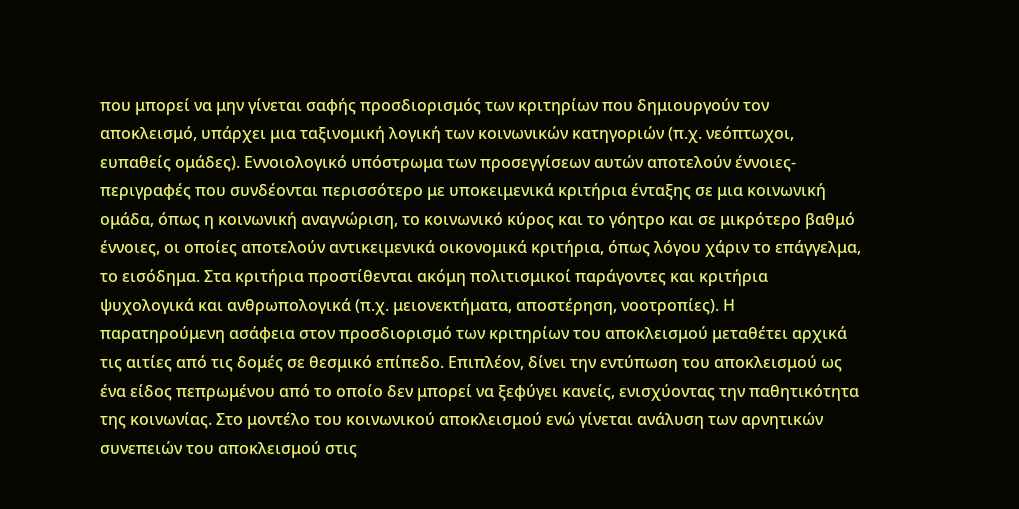που μπορεί να μην γίνεται σαφής προσδιορισμός των κριτηρίων που δημιουργούν τον αποκλεισμό, υπάρχει μια ταξινομική λογική των κοινωνικών κατηγοριών (π.χ. νεόπτωχοι, ευπαθείς ομάδες). Εννοιολογικό υπόστρωμα των προσεγγίσεων αυτών αποτελούν έννοιες- περιγραφές που συνδέονται περισσότερο με υποκειμενικά κριτήρια ένταξης σε μια κοινωνική ομάδα, όπως η κοινωνική αναγνώριση, το κοινωνικό κύρος και το γόητρο και σε μικρότερο βαθμό έννοιες, οι οποίες αποτελούν αντικειμενικά οικονομικά κριτήρια, όπως λόγου χάριν το επάγγελμα, το εισόδημα. Στα κριτήρια προστίθενται ακόμη πολιτισμικοί παράγοντες και κριτήρια ψυχολογικά και ανθρωπολογικά (π.χ. μειονεκτήματα, αποστέρηση, νοοτροπίες). Η παρατηρούμενη ασάφεια στον προσδιορισμό των κριτηρίων του αποκλεισμού μεταθέτει αρχικά τις αιτίες από τις δομές σε θεσμικό επίπεδο. Επιπλέον, δίνει την εντύπωση του αποκλεισμού ως ένα είδος πεπρωμένου από το οποίο δεν μπορεί να ξεφύγει κανείς, ενισχύοντας την παθητικότητα της κοινωνίας. Στο μοντέλο του κοινωνικού αποκλεισμού ενώ γίνεται ανάλυση των αρνητικών συνεπειών του αποκλεισμού στις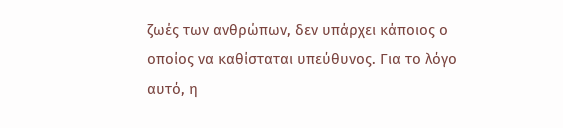ζωές των ανθρώπων, δεν υπάρχει κάποιος ο οποίος να καθίσταται υπεύθυνος. Για το λόγο αυτό, η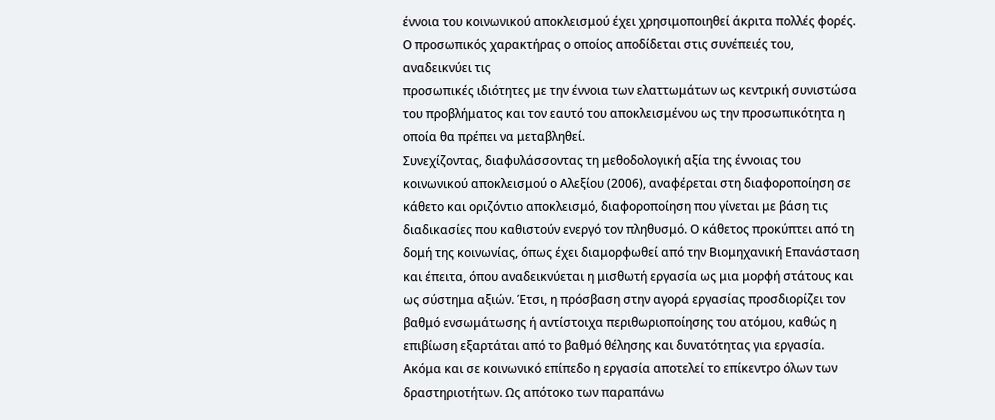έννοια του κοινωνικού αποκλεισμού έχει χρησιμοποιηθεί άκριτα πολλές φορές. Ο προσωπικός χαρακτήρας ο οποίος αποδίδεται στις συνέπειές του, αναδεικνύει τις
προσωπικές ιδιότητες με την έννοια των ελαττωμάτων ως κεντρική συνιστώσα του προβλήματος και τον εαυτό του αποκλεισμένου ως την προσωπικότητα η οποία θα πρέπει να μεταβληθεί.
Συνεχίζοντας, διαφυλάσσοντας τη μεθοδολογική αξία της έννοιας του κοινωνικού αποκλεισμού ο Αλεξίου (2006), αναφέρεται στη διαφοροποίηση σε κάθετο και οριζόντιο αποκλεισμό, διαφοροποίηση που γίνεται με βάση τις διαδικασίες που καθιστούν ενεργό τον πληθυσμό. Ο κάθετος προκύπτει από τη δομή της κοινωνίας, όπως έχει διαμορφωθεί από την Βιομηχανική Επανάσταση και έπειτα, όπου αναδεικνύεται η μισθωτή εργασία ως μια μορφή στάτους και ως σύστημα αξιών. Έτσι, η πρόσβαση στην αγορά εργασίας προσδιορίζει τον βαθμό ενσωμάτωσης ή αντίστοιχα περιθωριοποίησης του ατόμου, καθώς η επιβίωση εξαρτάται από το βαθμό θέλησης και δυνατότητας για εργασία. Ακόμα και σε κοινωνικό επίπεδο η εργασία αποτελεί το επίκεντρο όλων των δραστηριοτήτων. Ως απότοκο των παραπάνω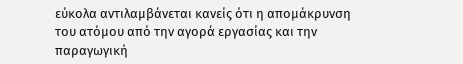εύκολα αντιλαμβάνεται κανείς ότι η απομάκρυνση του ατόμου από την αγορά εργασίας και την παραγωγική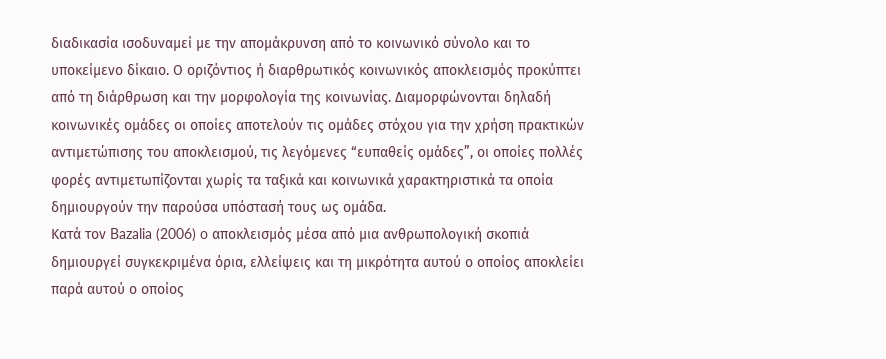διαδικασία ισοδυναμεί με την απομάκρυνση από το κοινωνικό σύνολο και το υποκείμενο δίκαιο. Ο οριζόντιος ή διαρθρωτικός κοινωνικός αποκλεισμός προκύπτει από τη διάρθρωση και την μορφολογία της κοινωνίας. Διαμορφώνονται δηλαδή κοινωνικές ομάδες οι οποίες αποτελούν τις ομάδες στόχου για την χρήση πρακτικών αντιμετώπισης του αποκλεισμού, τις λεγόμενες “ευπαθείς ομάδες”, οι οποίες πολλές φορές αντιμετωπίζονται χωρίς τα ταξικά και κοινωνικά χαρακτηριστικά τα οποία δημιουργούν την παρούσα υπόστασή τους ως ομάδα.
Κατά τον Bazalia (2006) o αποκλεισμός μέσα από μια ανθρωπολογική σκοπιά δημιουργεί συγκεκριμένα όρια, ελλείψεις και τη μικρότητα αυτού ο οποίος αποκλείει παρά αυτού ο οποίος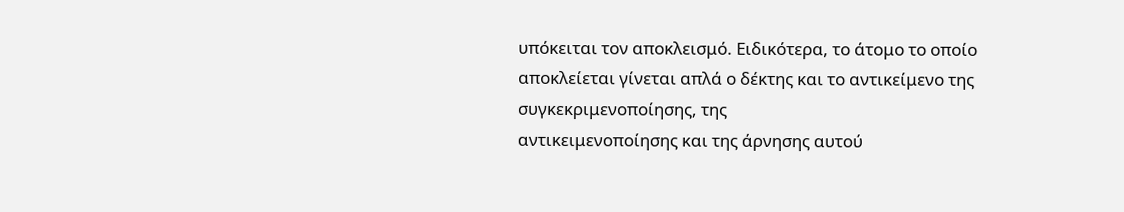υπόκειται τον αποκλεισμό. Ειδικότερα, το άτομο το οποίο αποκλείεται γίνεται απλά ο δέκτης και το αντικείμενο της συγκεκριμενοποίησης, της
αντικειμενοποίησης και της άρνησης αυτού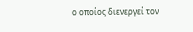ο οποίος διενεργεί τον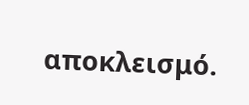αποκλεισμό.